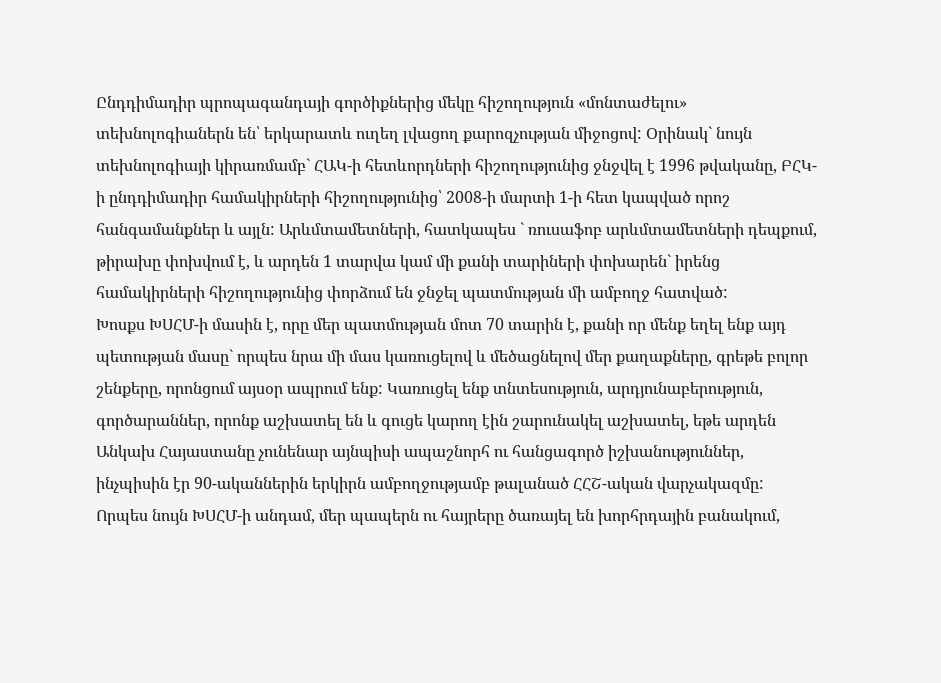Ընդդիմադիր պրոպագանդայի գործիքներից մեկը հիշողություն «մոնտաժելու» տեխնոլոգիաներն են՝ երկարատև ուղեղ լվացող քարոզչության միջոցով: Օրինակ` նույն տեխնոլոգիայի կիրառմամբ` ՀԱԿ-ի հետևորդների հիշողությունից ջնջվել է 1996 թվականը, ԲՀԿ-ի ընդդիմադիր համակիրների հիշողությունից՝ 2008-ի մարտի 1-ի հետ կապված որոշ հանգամանքներ և այլն: Արևմտամետների, հատկապես ` ռուսաֆոբ արևմտամետների դեպքում, թիրախը փոխվում է, և արդեն 1 տարվա կամ մի քանի տարիների փոխարեն` իրենց համակիրների հիշողությունից փորձում են ջնջել պատմության մի ամբողջ հատված:
Խոսքս ԽՍՀՄ-ի մասին է, որը մեր պատմության մոտ 70 տարին է, քանի որ մենք եղել ենք այդ պետության մասը` որպես նրա մի մաս կառուցելով և մեծացնելով մեր քաղաքները, գրեթե բոլոր շենքերը, որոնցում այսօր ապրում ենք: Կառուցել ենք տնտեսություն, արդյունաբերություն, գործարաններ, որոնք աշխատել են և գուցե կարող էին շարունակել աշխատել, եթե արդեն Անկախ Հայաստանը չունենար այնպիսի ապաշնորհ ու հանցագործ իշխանություններ, ինչպիսին էր 90-ականներին երկիրն ամբողջությամբ թալանած ՀՀՇ-ական վարչակազմը:
Որպես նույն ԽՍՀՄ-ի անդամ, մեր պապերն ու հայրերը ծառայել են խորհրդային բանակում,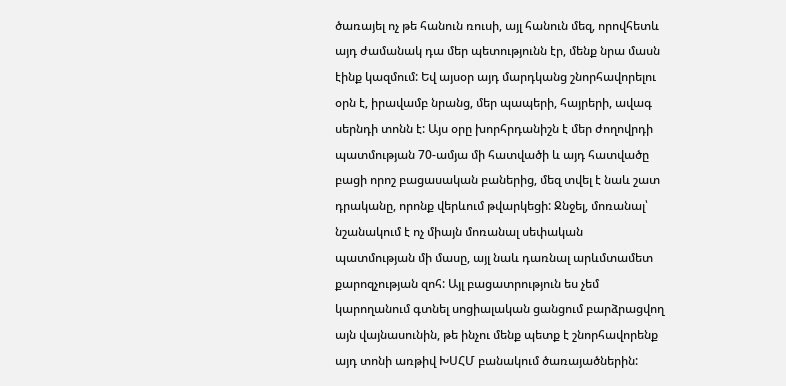ծառայել ոչ թե հանուն ռուսի, այլ հանուն մեզ, որովհետև այդ ժամանակ դա մեր պետությունն էր, մենք նրա մասն էինք կազմում: Եվ այսօր այդ մարդկանց շնորհավորելու օրն է, իրավամբ նրանց, մեր պապերի, հայրերի, ավագ սերնդի տոնն է: Այս օրը խորհրդանիշն է մեր ժողովրդի պատմության 70-ամյա մի հատվածի և այդ հատվածը բացի որոշ բացասական բաներից, մեզ տվել է նաև շատ դրականը, որոնք վերևում թվարկեցի: Ջնջել, մոռանալ՝ նշանակում է ոչ միայն մոռանալ սեփական պատմության մի մասը, այլ նաև դառնալ արևմտամետ քարոզչության զոհ: Այլ բացատրություն ես չեմ կարողանում գտնել սոցիալական ցանցում բարձրացվող այն վայնասունին, թե ինչու մենք պետք է շնորհավորենք այդ տոնի առթիվ ԽՍՀՄ բանակում ծառայածներին: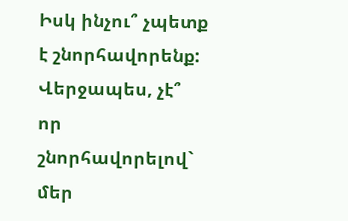Իսկ ինչու՞ չպետք է շնորհավորենք: Վերջապես, չէ՞ որ շնորհավորելով` մեր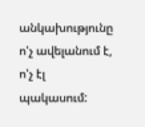անկախությունը ո'չ ավելանում է, ո'չ էլ պակասում: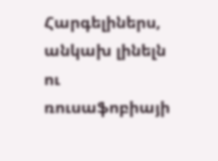Հարգելիներս, անկախ լինելն ու ռուսաֆոբիայի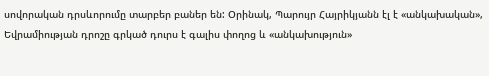սովորական դրսևորումը տարբեր բաներ են: Օրինակ, Պարույր Հայրիկյանն էլ է «անկախական», Եվրամիության դրոշը գրկած դուրս է գալիս փողոց և «անկախություն»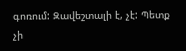գոռում: Զավեշտալի է, չէ: Պետք չի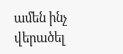ամեն ինչ վերածել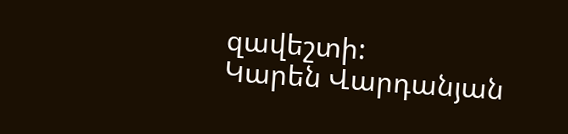զավեշտի:
Կարեն Վարդանյան